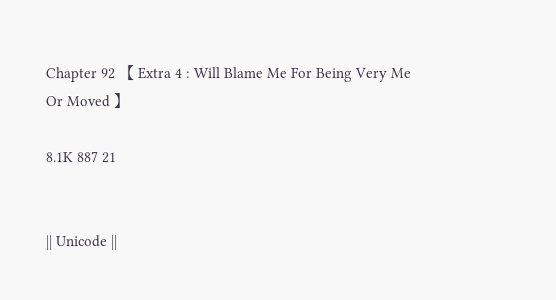Chapter 92 【 Extra 4 : Will Blame Me For Being Very Me Or Moved 】

8.1K 887 21


|| Unicode ||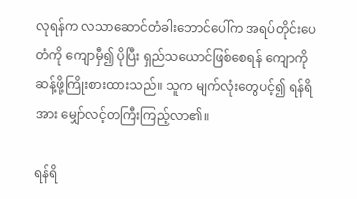လုရန်က လသာဆောင်တံခါးဘောင်ပေါ်က အရပ်တိုင်းပေတံကို ကျောမှီ၍ ပိုပြီး ရှည်သယောင်ဖြစ်စေရန် ကျောကို ဆန့်ဖို့ကြိုးစားထားသည်။ သူက မျက်လုံးတွေပင့်၍ ရန်ရိအား မျှော်လင့်တကြီးကြည့်လာ၏။

ရန်ရိ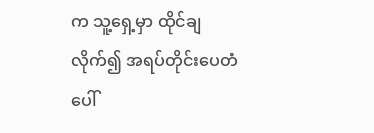က သူ့ရှေ့မှာ ထိုင်ချလိုက်၍ အရပ်တိုင်းပေတံပေါ်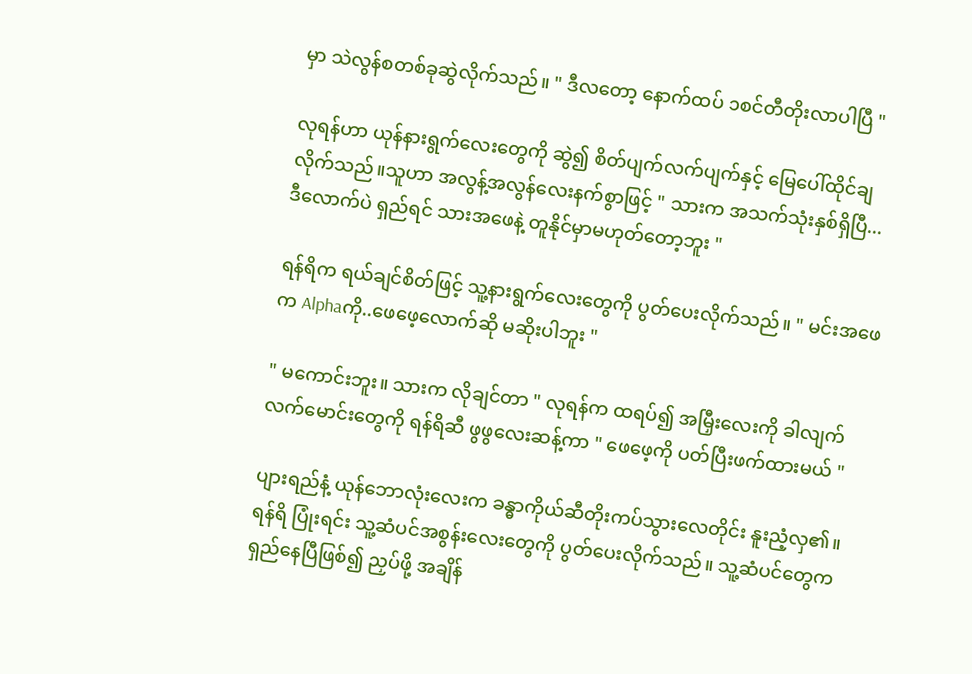မှာ သဲလွန်စတစ်ခုဆွဲလိုက်သည်။ " ဒီလတော့ နောက်ထပ် ၁စင်တီတိုးလာပါပြီ "

လုရန်ဟာ ယုန်နားရွက်လေးတွေကို ဆွဲ၍ စိတ်ပျက်လက်ပျက်နှင့် မြေပေါ်ထိုင်ချလိုက်သည်။သူဟာ အလွန့်အလွန်လေးနက်စွာဖြင့် " သားက အသက်သုံးနှစ်ရှိပြီ... ဒီလောက်ပဲ ရှည်ရင် သားအဖေနဲ့ တူနိုင်မှာမဟုတ်တော့ဘူး "

ရန်ရိက ရယ်ချင်စိတ်ဖြင့် သူ့နားရွက်လေးတွေကို ပွတ်ပေးလိုက်သည်။ " မင်းအဖေက Alphaကို..ဖေဖေ့လောက်ဆို မဆိုးပါဘူး "

" မကောင်းဘူး။ သားက လိုချင်တာ " လုရန်က ထရပ်၍ အမြှီးလေးကို ခါလျက် လက်မောင်းတွေကို ရန်ရိဆီ ဖွဖွလေးဆန့်ကာ " ဖေဖေ့ကို ပတ်ပြီးဖက်ထားမယ် "

ပျားရည်နံ့ ယုန်ဘောလုံးလေးက ခန္ဓာကိုယ်ဆီတိုးကပ်သွားလေတိုင်း နူးညံ့လှ၏။ ရန်ရိ ပြုံးရင်း သူ့ဆံပင်အစွန်းလေးတွေကို ပွတ်ပေးလိုက်သည်။ သူ့ဆံပင်တွေက ရှည်နေပြီဖြစ်၍ ညှပ်ဖို့ အချိန်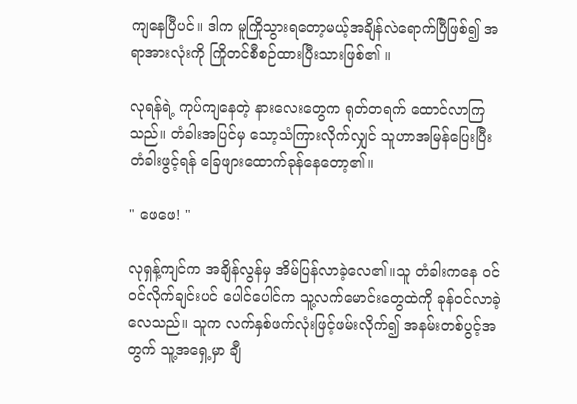ကျနေပြီပင်။ ဒါက မူကြိုသွားရတော့မယ့်အချိန်လဲရောက်ပြီဖြစ်၍ အရာအားလုံးကို ကြိုတင်စီစဉ်ထားပြီးသားဖြစ်၏ ။

လုရန်ရဲ့ ကုပ်ကျနေတဲ့ နားလေးတွေက ရုတ်တရက် ထောင်လာကြသည်။ တံခါးအပြင်မှ သော့သံကြားလိုက်လျှင် သူဟာအမြန်ပြေးပြီး တံခါးဖွင့်ရန် ခြေဖျားထောက်ခုန်နေတော့၏။

" ဖေဖေ! "

လုရှန့်ကျင်က အချိန်လွန်မှ အိမ်ပြန်လာခဲ့လေ၏။သူ တံခါးကနေ ဝင်ဝင်လိုက်ချင်းပင် ပေါင်ပေါင်က သူ့လက်မောင်းတွေထဲကို ခုန်ဝင်လာခဲ့လေသည်။ သူက လက်နှစ်ဖက်လုံးဖြင့်ဖမ်းလိုက်၍ အနမ်းတစ်ပွင့်အတွက် သူ့အရှေ့မှာ ချီ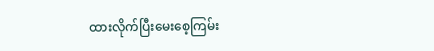ထားလိုက်ပြီးမေးစေ့ကြမ်း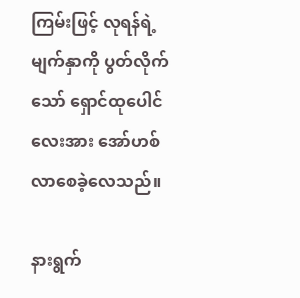ကြမ်းဖြင့် လုရန်ရဲ့ မျက်နှာကို ပွတ်လိုက်သော် ရှောင်ထုပေါင်လေးအား အော်ဟစ်လာစေခဲ့လေသည်။

နားရွက်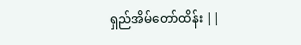ရှည်အိမ်တော်ထိန်း ||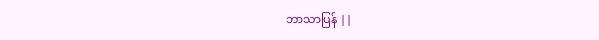ဘာသာပြန် ||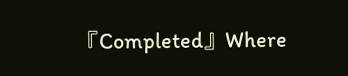『Completed』Where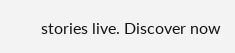stories live. Discover now